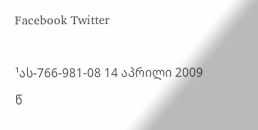Facebook Twitter

¹ას-766-981-08 14 აპრილი 2009 წ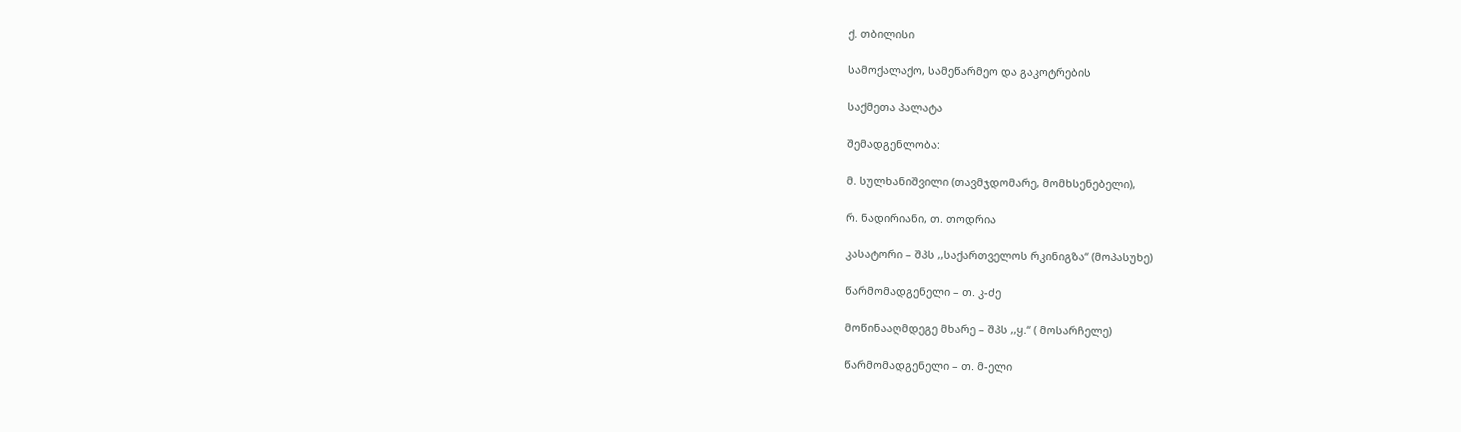ქ. თბილისი

სამოქალაქო, სამეწარმეო და გაკოტრების

საქმეთა პალატა

შემადგენლობა:

მ. სულხანიშვილი (თავმჯდომარე, მომხსენებელი),

რ. ნადირიანი, თ. თოდრია

კასატორი – შპს ,,საქართველოს რკინიგზა“ (მოპასუხე)

წარმომადგენელი – თ. კ-ძე

მოწინააღმდეგე მხარე – შპს ,,ყ.“ ( მოსარჩელე)

წარმომადგენელი – თ. მ-ელი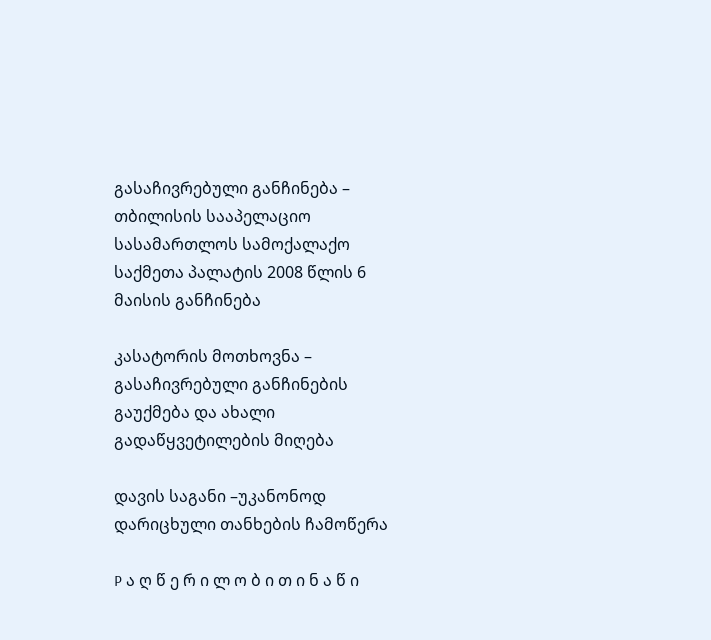გასაჩივრებული განჩინება – თბილისის სააპელაციო სასამართლოს სამოქალაქო საქმეთა პალატის 2008 წლის 6 მაისის განჩინება

კასატორის მოთხოვნა – გასაჩივრებული განჩინების გაუქმება და ახალი გადაწყვეტილების მიღება

დავის საგანი –უკანონოდ დარიცხული თანხების ჩამოწერა

P ა ღ წ ე რ ი ლ ო ბ ი თ ი ნ ა წ ი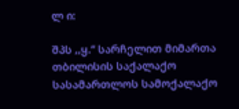ლ ი:

შპს ,,ყ.“ სარჩელით მიმართა თბილისის საქალაქო სასამართლოს სამოქალაქო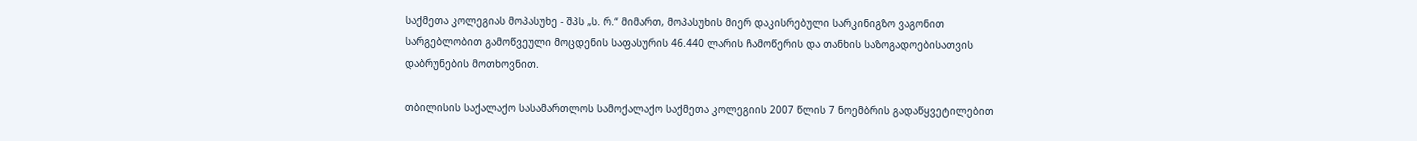საქმეთა კოლეგიას მოპასუხე - შპს „ს. რ.“ მიმართ, მოპასუხის მიერ დაკისრებული სარკინიგზო ვაგონით სარგებლობით გამოწვეული მოცდენის საფასურის 46.440 ლარის ჩამოწერის და თანხის საზოგადოებისათვის დაბრუნების მოთხოვნით.

თბილისის საქალაქო სასამართლოს სამოქალაქო საქმეთა კოლეგიის 2007 წლის 7 ნოემბრის გადაწყვეტილებით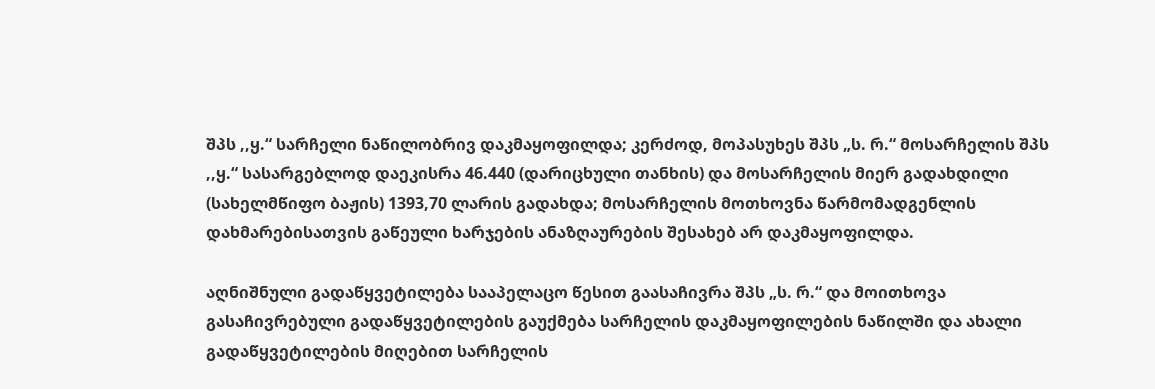შპს ,,ყ.“ სარჩელი ნაწილობრივ დაკმაყოფილდა; კერძოდ, მოპასუხეს შპს „ს. რ.“ მოსარჩელის შპს ,,ყ.“ სასარგებლოდ დაეკისრა 46.440 (დარიცხული თანხის) და მოსარჩელის მიერ გადახდილი (სახელმწიფო ბაჟის) 1393,70 ლარის გადახდა; მოსარჩელის მოთხოვნა წარმომადგენლის დახმარებისათვის გაწეული ხარჯების ანაზღაურების შესახებ არ დაკმაყოფილდა.

აღნიშნული გადაწყვეტილება სააპელაცო წესით გაასაჩივრა შპს „ს. რ.“ და მოითხოვა გასაჩივრებული გადაწყვეტილების გაუქმება სარჩელის დაკმაყოფილების ნაწილში და ახალი გადაწყვეტილების მიღებით სარჩელის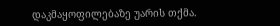დაკმაყოფილებაზე უარის თქმა.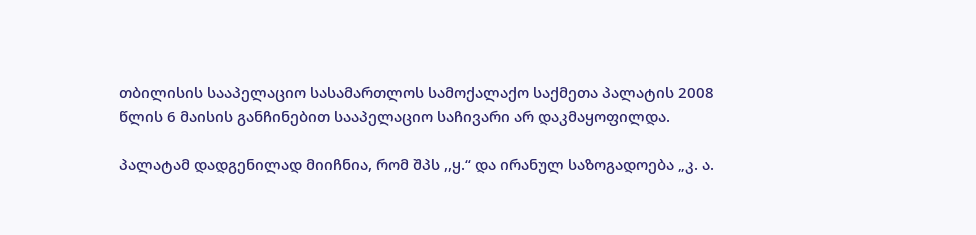თბილისის სააპელაციო სასამართლოს სამოქალაქო საქმეთა პალატის 2008 წლის 6 მაისის განჩინებით სააპელაციო საჩივარი არ დაკმაყოფილდა.

პალატამ დადგენილად მიიჩნია, რომ შპს ,,ყ.“ და ირანულ საზოგადოება „კ. ა.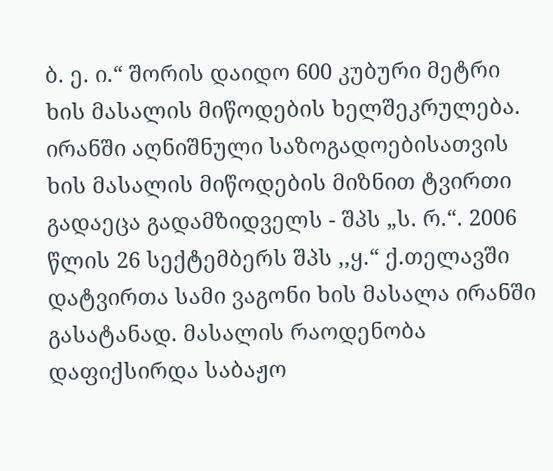ბ. ე. ი.“ შორის დაიდო 600 კუბური მეტრი ხის მასალის მიწოდების ხელშეკრულება. ირანში აღნიშნული საზოგადოებისათვის ხის მასალის მიწოდების მიზნით ტვირთი გადაეცა გადამზიდველს - შპს „ს. რ.“. 2006 წლის 26 სექტემბერს შპს ,,ყ.“ ქ.თელავში დატვირთა სამი ვაგონი ხის მასალა ირანში გასატანად. მასალის რაოდენობა დაფიქსირდა საბაჟო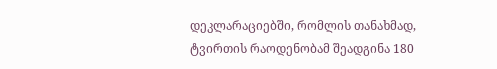დეკლარაციებში, რომლის თანახმად, ტვირთის რაოდენობამ შეადგინა 180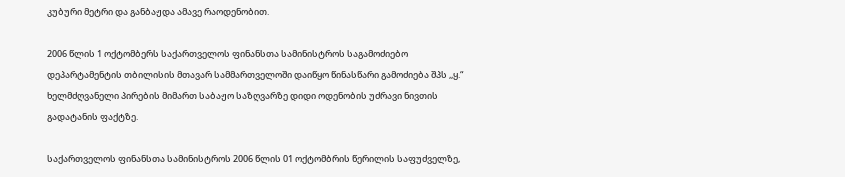კუბური მეტრი და განბაჟდა ამავე რაოდენობით.

2006 წლის 1 ოქტომბერს საქართველოს ფინანსთა სამინისტროს საგამოძიებო დეპარტამენტის თბილისის მთავარ სამმართველოში დაიწყო წინასწარი გამოძიება შპს ,,ყ.“ ხელმძღვანელი პირების მიმართ საბაჟო საზღვარზე დიდი ოდენობის უძრავი ნივთის გადატანის ფაქტზე.

საქართველოს ფინანსთა სამინისტროს 2006 წლის 01 ოქტომბრის წერილის საფუძველზე,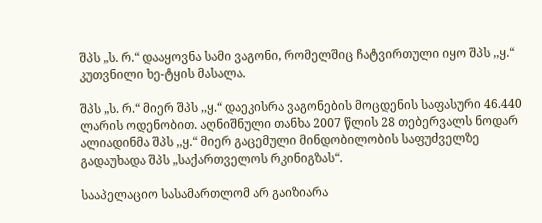შპს „ს. რ.“ დააყოვნა სამი ვაგონი, რომელშიც ჩატვირთული იყო შპს ,,ყ.“ კუთვნილი ხე-ტყის მასალა.

შპს „ს. რ.“ მიერ შპს ,,ყ.“ დაეკისრა ვაგონების მოცდენის საფასური 46.440 ლარის ოდენობით. აღნიშნული თანხა 2007 წლის 28 თებერვალს ნოდარ ალიადინმა შპს ,,ყ.“ მიერ გაცემული მინდობილობის საფუძველზე გადაუხადა შპს „საქართველოს რკინიგზას“.

სააპელაციო სასამართლომ არ გაიზიარა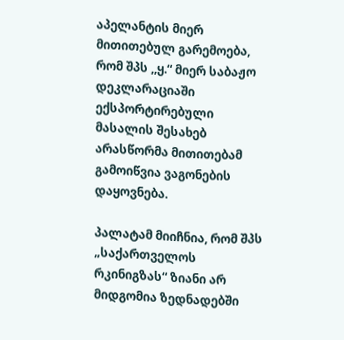აპელანტის მიერ მითითებულ გარემოება, რომ შპს ,,ყ.“ მიერ საბაჟო დეკლარაციაში ექსპორტირებული მასალის შესახებ არასწორმა მითითებამ გამოიწვია ვაგონების დაყოვნება.

პალატამ მიიჩნია, რომ შპს „საქართველოს რკინიგზას“ ზიანი არ მიდგომია ზედნადებში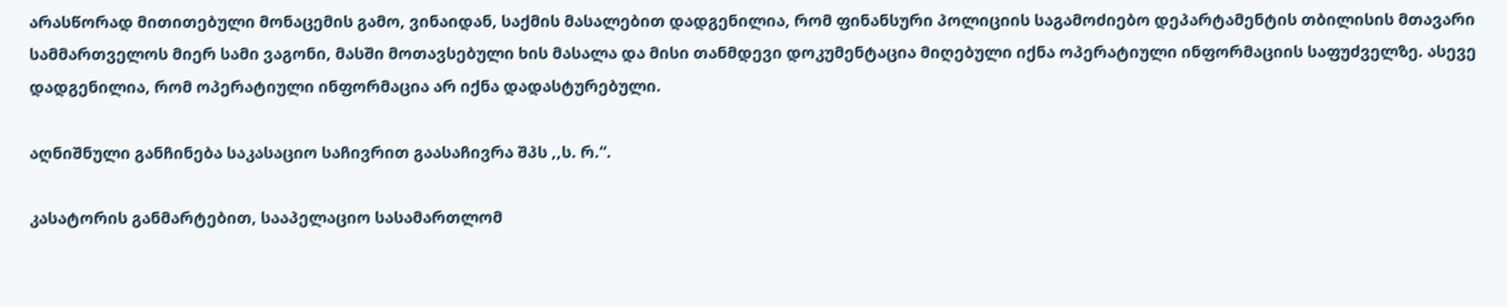არასწორად მითითებული მონაცემის გამო, ვინაიდან, საქმის მასალებით დადგენილია, რომ ფინანსური პოლიციის საგამოძიებო დეპარტამენტის თბილისის მთავარი სამმართველოს მიერ სამი ვაგონი, მასში მოთავსებული ხის მასალა და მისი თანმდევი დოკუმენტაცია მიღებული იქნა ოპერატიული ინფორმაციის საფუძველზე. ასევე დადგენილია, რომ ოპერატიული ინფორმაცია არ იქნა დადასტურებული.

აღნიშნული განჩინება საკასაციო საჩივრით გაასაჩივრა შპს ,,ს. რ.“.

კასატორის განმარტებით, სააპელაციო სასამართლომ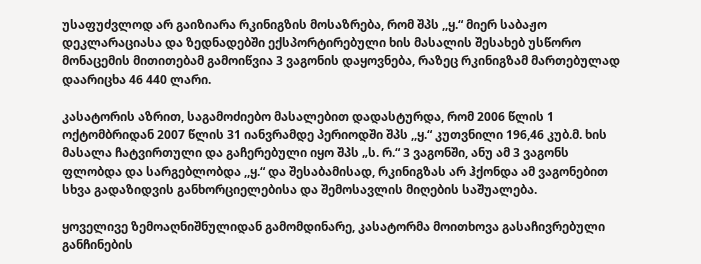უსაფუძვლოდ არ გაიზიარა რკინიგზის მოსაზრება, რომ შპს ,,ყ.“ მიერ საბაჟო დეკლარაციასა და ზედნადებში ექსპორტირებული ხის მასალის შესახებ უსწორო მონაცემის მითითებამ გამოიწვია 3 ვაგონის დაყოვნება, რაზეც რკინიგზამ მართებულად დაარიცხა 46 440 ლარი.

კასატორის აზრით, საგამოძიებო მასალებით დადასტურდა, რომ 2006 წლის 1 ოქტომბრიდან 2007 წლის 31 იანვრამდე პერიოდში შპს ,,ყ.“ კუთვნილი 196,46 კუბ.მ. ხის მასალა ჩატვირთული და გაჩერებული იყო შპს „ს. რ.“ 3 ვაგონში, ანუ ამ 3 ვაგონს ფლობდა და სარგებლობდა ,,ყ.“ და შესაბამისად, რკინიგზას არ ჰქონდა ამ ვაგონებით სხვა გადაზიდვის განხორციელებისა და შემოსავლის მიღების საშუალება.

ყოველივე ზემოაღნიშნულიდან გამომდინარე, კასატორმა მოითხოვა გასაჩივრებული განჩინების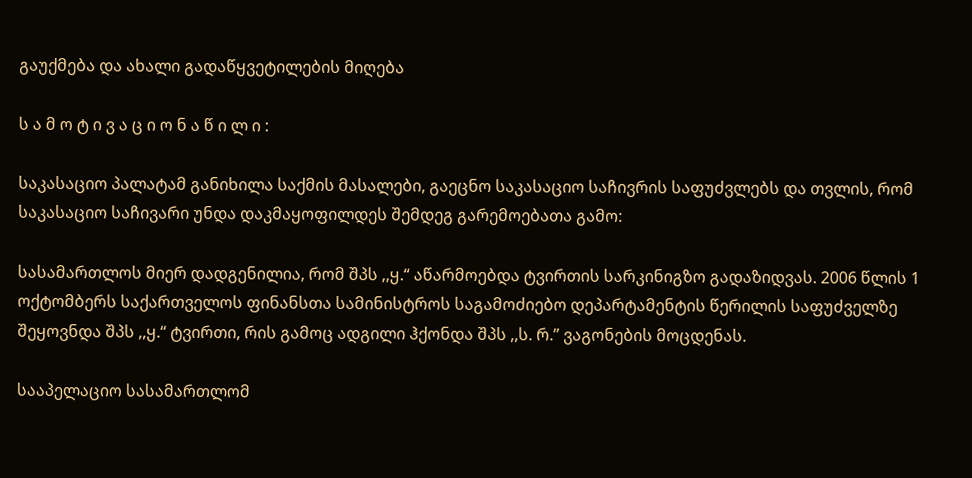გაუქმება და ახალი გადაწყვეტილების მიღება

ს ა მ ო ტ ი ვ ა ც ი ო ნ ა წ ი ლ ი :

საკასაციო პალატამ განიხილა საქმის მასალები, გაეცნო საკასაციო საჩივრის საფუძვლებს და თვლის, რომ საკასაციო საჩივარი უნდა დაკმაყოფილდეს შემდეგ გარემოებათა გამო:

სასამართლოს მიერ დადგენილია, რომ შპს ,,ყ.“ აწარმოებდა ტვირთის სარკინიგზო გადაზიდვას. 2006 წლის 1 ოქტომბერს საქართველოს ფინანსთა სამინისტროს საგამოძიებო დეპარტამენტის წერილის საფუძველზე შეყოვნდა შპს ,,ყ.“ ტვირთი, რის გამოც ადგილი ჰქონდა შპს ,,ს. რ.’’ ვაგონების მოცდენას.

სააპელაციო სასამართლომ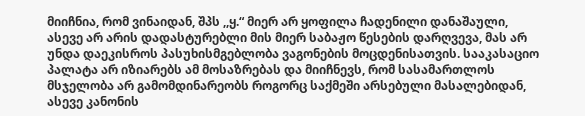მიიჩნია, რომ ვინაიდან, შპს ,,ყ.“ მიერ არ ყოფილა ჩადენილი დანაშაული, ასევე არ არის დადასტურებლი მის მიერ საბაჟო წესების დარღვევა, მას არ უნდა დაეკისროს პასუხისმგებლობა ვაგონების მოცდენისათვის. სააკასაციო პალატა არ იზიარებს ამ მოსაზრებას და მიიჩნევს, რომ სასამართლოს მსჯელობა არ გამომდინარეობს როგორც საქმეში არსებული მასალებიდან, ასევე კანონის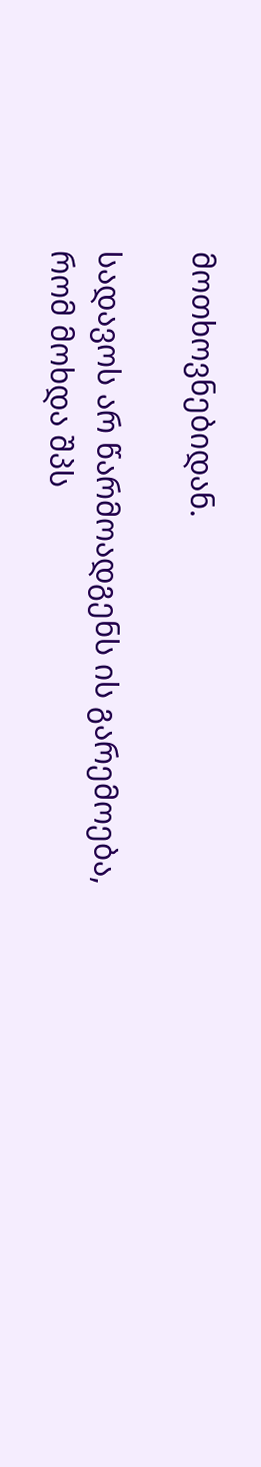მოთხოვნებიდან.

სადავოს არ წარმოადგენს ის გარემოება, რომ მოხდა შპს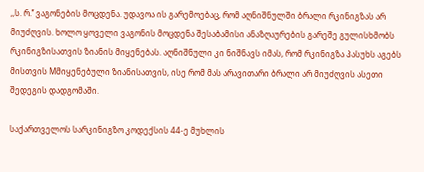,,ს. რ.’’ ვაგონების მოცდენა. უდავოა ის გარემოებაც, რომ აღნიშნულში ბრალი რკინიგზას არ მიუძღვის. ხოლო ყოველი ვაგონის მოცდენა შესაბამისი ანაზღაურების გარეშე გულისხმობს რკინიგზისათვის ზიანის მიყენებას. აღნიშნული კი ნიშნავს იმას, რომ რკინიგზა პასუხს აგებს მისთვის Mმიყენებული ზიანისათვის, ისე რომ მას არავითარი ბრალი არ მიუძღვის ასეთი შედეგის დადგომაში.

საქართველოს სარკინიგზო კოდექსის 44-ე მუხლის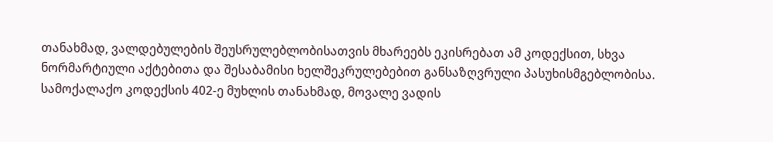თანახმად, ვალდებულების შეუსრულებლობისათვის მხარეებს ეკისრებათ ამ კოდექსით, სხვა ნორმარტიული აქტებითა და შესაბამისი ხელშეკრულებებით განსაზღვრული პასუხისმგებლობისა. სამოქალაქო კოდექსის 402-ე მუხლის თანახმად, მოვალე ვადის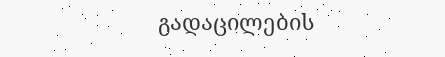გადაცილების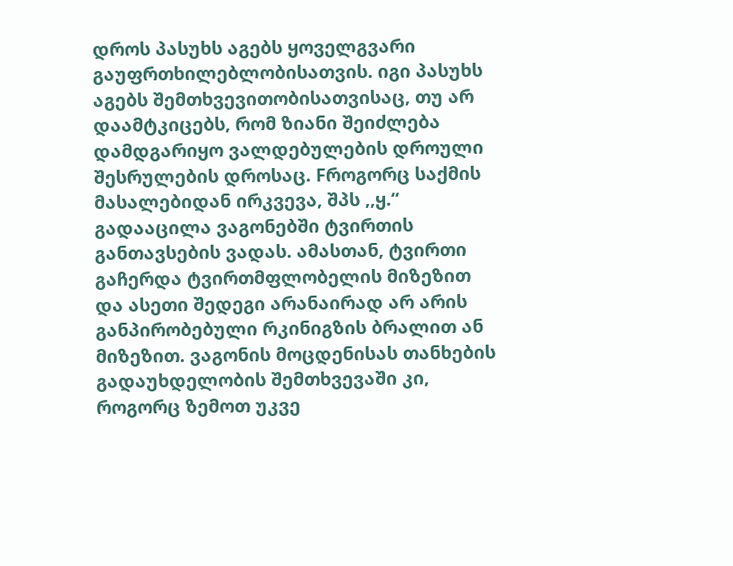დროს პასუხს აგებს ყოველგვარი გაუფრთხილებლობისათვის. იგი პასუხს აგებს შემთხვევითობისათვისაც, თუ არ დაამტკიცებს, რომ ზიანი შეიძლება დამდგარიყო ვალდებულების დროული შესრულების დროსაც. Fროგორც საქმის მასალებიდან ირკვევა, შპს ,,ყ.“ გადააცილა ვაგონებში ტვირთის განთავსების ვადას. ამასთან, ტვირთი გაჩერდა ტვირთმფლობელის მიზეზით და ასეთი შედეგი არანაირად არ არის განპირობებული რკინიგზის ბრალით ან მიზეზით. ვაგონის მოცდენისას თანხების გადაუხდელობის შემთხვევაში კი, როგორც ზემოთ უკვე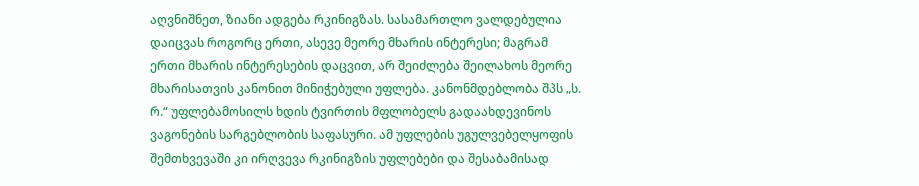აღვნიშნეთ, ზიანი ადგება რკინიგზას. სასამართლო ვალდებულია დაიცვას როგორც ერთი, ასევე მეორე მხარის ინტერესი; მაგრამ ერთი მხარის ინტერესების დაცვით, არ შეიძლება შეილახოს მეორე მხარისათვის კანონით მინიჭებული უფლება. კანონმდებლობა შპს „ს. რ.“ უფლებამოსილს ხდის ტვირთის მფლობელს გადაახდევინოს ვაგონების სარგებლობის საფასური. ამ უფლების უგულვებელყოფის შემთხვევაში კი ირღვევა რკინიგზის უფლებები და შესაბამისად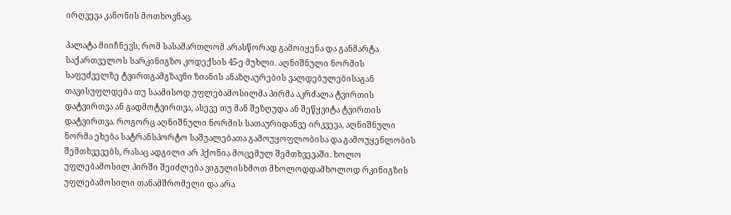ირღვევა კანონის მოთხოვნაც.

პალატა მიიჩნევს, რომ სასამართლომ არასწორად გამოიყენა და განმარტა საქართველოს სარკინიგზო კოდექსის 45-ე მუხლი. აღნიშნული ნორმის საფუძველზე ტვირთგამგზავნი ზიანის ანაზღაურების ვალდებულებისაგან თავისუფლდება თუ საამისოდ უფლებამოსილმა პირმა აკრძალა ტვირთის დატვირთვა ან გადმოტვირთვა, ასევე თუ მან შეზღუდა ან შეწყვიტა ტვირთის დატვირთვა. როგორც აღნიშნული ნორმის სათაურიდანვე ირკვევა, აღნიშნული ნორმა ეხება სატრანსპორტო საშუალებათა გამოუყოფლობისა და გამოუყენლობის შემთხვევებს, რასაც ადგილი არ ჰქონია მოცემულ შემთხვევაში. ხოლო უფლებამოსილ პირში შეიძლება ვიგულისხმოთ მხოლოდდამხოლოდ რკინიგზის უფლებამოსილი თანამშრომელი და არა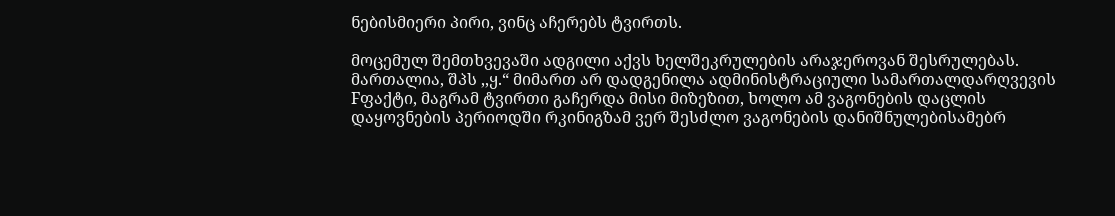ნებისმიერი პირი, ვინც აჩერებს ტვირთს.

მოცემულ შემთხვევაში ადგილი აქვს ხელშეკრულების არაჯეროვან შესრულებას. მართალია, შპს ,,ყ.“ მიმართ არ დადგენილა ადმინისტრაციული სამართალდარღვევის Fფაქტი, მაგრამ ტვირთი გაჩერდა მისი მიზეზით, ხოლო ამ ვაგონების დაცლის დაყოვნების პერიოდში რკინიგზამ ვერ შესძლო ვაგონების დანიშნულებისამებრ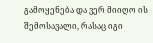გამოყენება და ვერ მიიღო ის შემოსავალი, რასაც იგი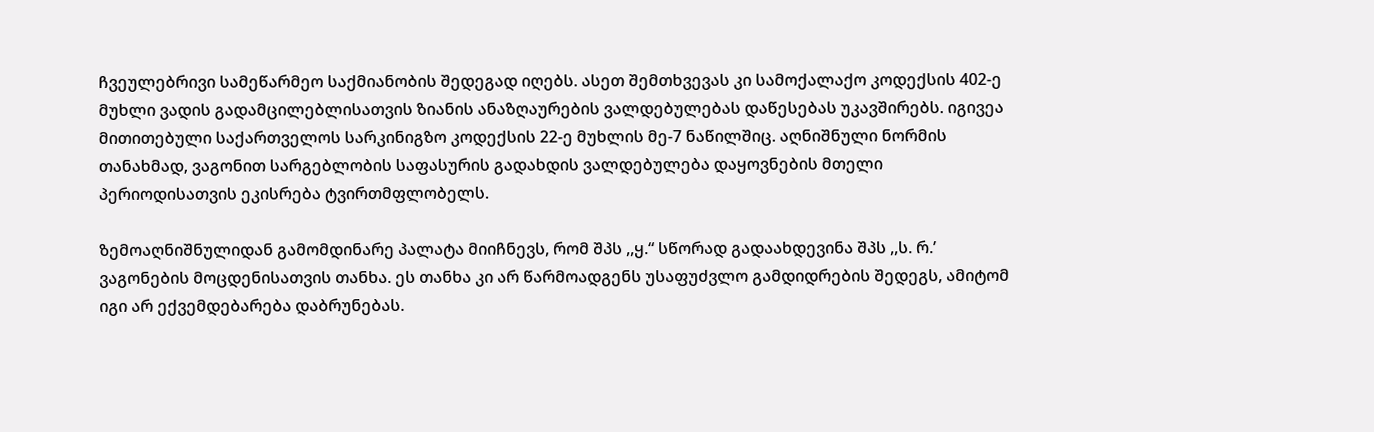ჩვეულებრივი სამეწარმეო საქმიანობის შედეგად იღებს. ასეთ შემთხვევას კი სამოქალაქო კოდექსის 402-ე მუხლი ვადის გადამცილებლისათვის ზიანის ანაზღაურების ვალდებულებას დაწესებას უკავშირებს. იგივეა მითითებული საქართველოს სარკინიგზო კოდექსის 22-ე მუხლის მე-7 ნაწილშიც. აღნიშნული ნორმის თანახმად, ვაგონით სარგებლობის საფასურის გადახდის ვალდებულება დაყოვნების მთელი პერიოდისათვის ეკისრება ტვირთმფლობელს.

ზემოაღნიშნულიდან გამომდინარე პალატა მიიჩნევს, რომ შპს ,,ყ.“ სწორად გადაახდევინა შპს ,,ს. რ.’ ვაგონების მოცდენისათვის თანხა. ეს თანხა კი არ წარმოადგენს უსაფუძვლო გამდიდრების შედეგს, ამიტომ იგი არ ექვემდებარება დაბრუნებას.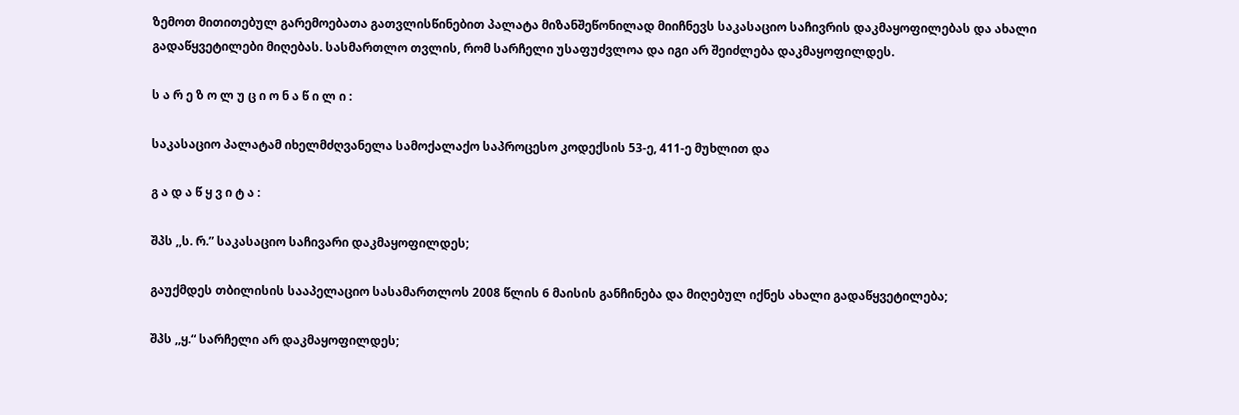ზემოთ მითითებულ გარემოებათა გათვლისწინებით პალატა მიზანშეწონილად მიიჩნევს საკასაციო საჩივრის დაკმაყოფილებას და ახალი გადაწყვეტილები მიღებას. სასმართლო თვლის, რომ სარჩელი უსაფუძვლოა და იგი არ შეიძლება დაკმაყოფილდეს.

ს ა რ ე ზ ო ლ უ ც ი ო ნ ა წ ი ლ ი :

საკასაციო პალატამ იხელმძღვანელა სამოქალაქო საპროცესო კოდექსის 53-ე, 411-ე მუხლით და

გ ა დ ა წ ყ ვ ი ტ ა :

შპს ,,ს. რ.” საკასაციო საჩივარი დაკმაყოფილდეს;

გაუქმდეს თბილისის სააპელაციო სასამართლოს 2008 წლის 6 მაისის განჩინება და მიღებულ იქნეს ახალი გადაწყვეტილება;

შპს ,,ყ.“ სარჩელი არ დაკმაყოფილდეს;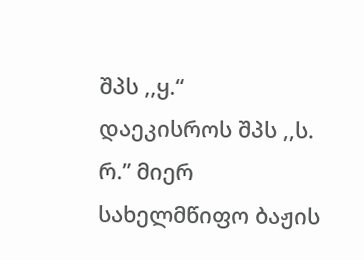შპს ,,ყ.“ დაეკისროს შპს ,,ს. რ.” მიერ სახელმწიფო ბაჟის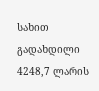სახით გადახდილი 4248,7 ლარის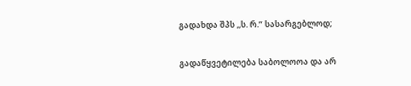გადახდა შპს ,,ს. რ.” სასარგებლოდ;

გადაწყვეტილება საბოლოოა და არ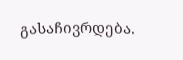გასაჩივრდება.